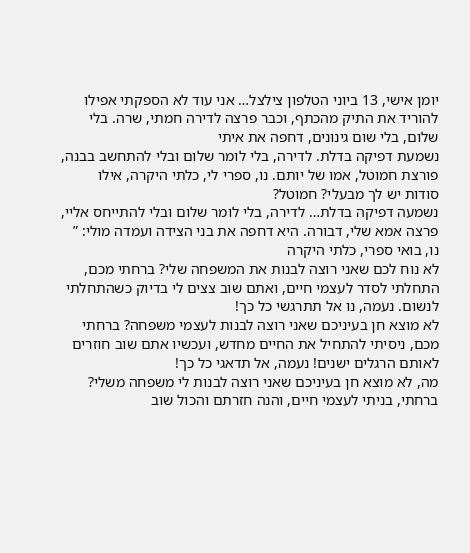יומן אישי, 13 ביוני הטלפון צילצל… אני עוד לא הספקתי אפילו להוריד את התיק מהכתף, וכבר פרצה לדירה חמתי, שרה. בלי שלום, בלי שום גינונים, דחפה את איתי
נשמעת דפיקה בדלת. לדירה, בלי לומר שלום ובלי להתחשב בבנה, פורצת חמוטל, אמו של יותם. נו, ספרי לי, כלתי היקרה, אילו סודות יש לך מבעלי? חמוטל?
נשמעה דפיקה בדלת… לדירה, בלי לומר שלום ובלי להתייחס אליי, פרצה אמא שלי, דבורה. היא דחפה את בני הצידה ועמדה מולי: ” נו, בואי ספרי, כלתי היקרה
לא נוח לכם שאני רוצה לבנות את המשפחה שלי? ברחתי מכם, התחלתי לסדר לעצמי חיים, ואתם שוב צצים לי בדיוק כשהתחלתי לנשום. נעמה, נו אל תתרגשי כל כך!
לא מוצא חן בעיניכם שאני רוצה לבנות לעצמי משפחה? ברחתי מכם, ניסיתי להתחיל את החיים מחדש, ועכשיו אתם שוב חוזרים לאותם הרגלים ישנים! נעמה, אל תדאגי כל כך!
מה, לא מוצא חן בעיניכם שאני רוצה לבנות לי משפחה משלי? ברחתי, בניתי לעצמי חיים, והנה חזרתם והכול שוב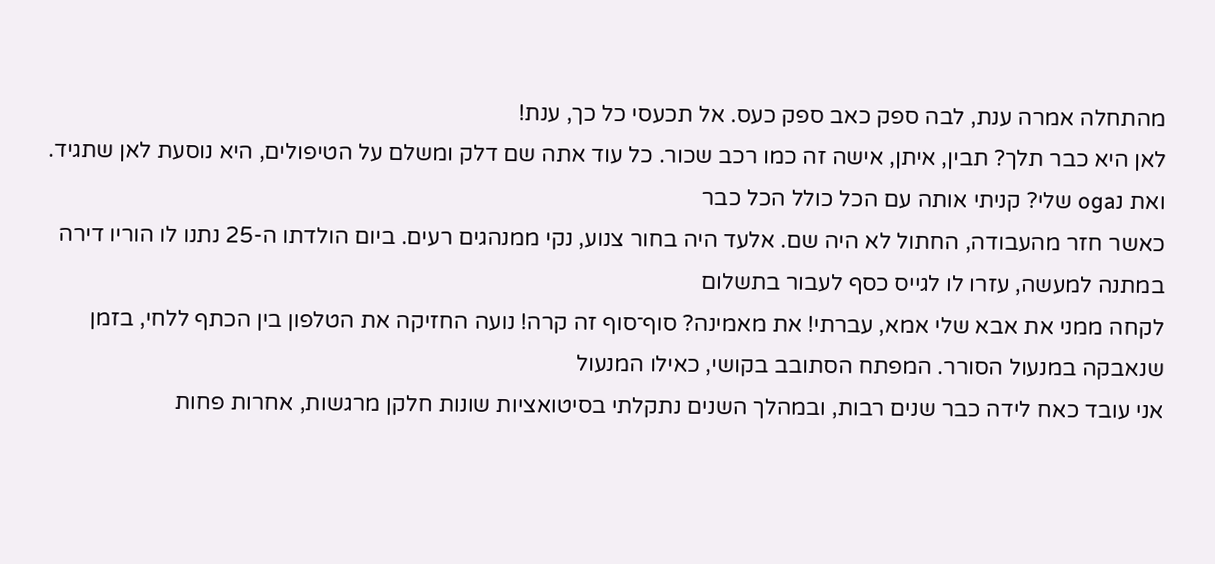מהתחלה אמרה ענת, לבה ספק כאב ספק כעס. אל תכעסי כל כך, ענת!
לאן היא כבר תלך? תבין, איתן, אישה זה כמו רכב שכור. כל עוד אתה שם דלק ומשלם על הטיפולים, היא נוסעת לאן שתגיד. ואת נoga שלי? קניתי אותה עם הכל כולל הכל כבר
כאשר חזר מהעבודה, החתול לא היה שם. אלעד היה בחור צנוע, נקי ממנהגים רעים. ביום הולדתו ה-25 נתנו לו הוריו דירה במתנה למעשה, עזרו לו לגייס כסף לעבור בתשלום
לקחה ממני את אבא שלי אמא, עברתי! את מאמינה? סוף־סוף זה קרה! נועה החזיקה את הטלפון בין הכתף ללחי, בזמן שנאבקה במנעול הסורר. המפתח הסתובב בקושי, כאילו המנעול
אני עובד כאח לידה כבר שנים רבות, ובמהלך השנים נתקלתי בסיטואציות שונות חלקן מרגשות, אחרות פחות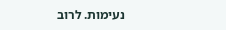נעימות. לרוב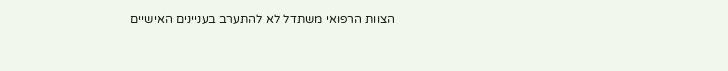הצוות הרפואי משתדל לא להתערב בעניינים האישיים